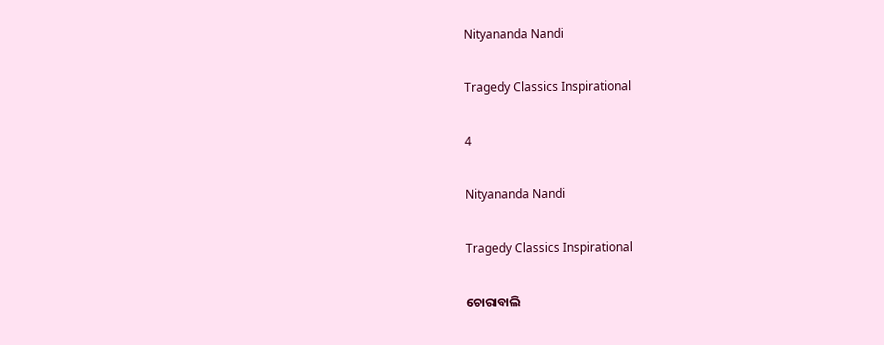Nityananda Nandi

Tragedy Classics Inspirational

4

Nityananda Nandi

Tragedy Classics Inspirational

ଚୋରାବାଲି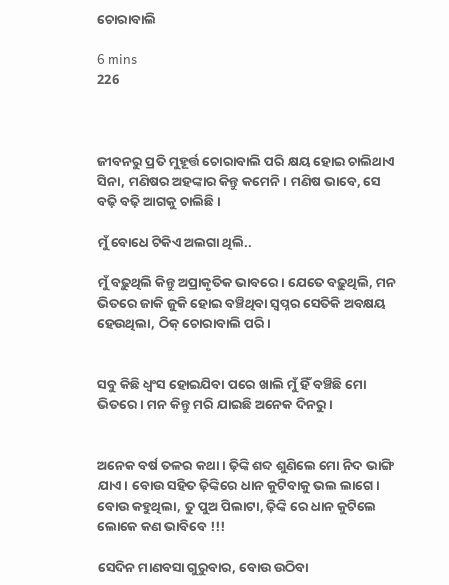ଚୋରାବାଲି

6 mins
226



ଜୀବନରୁ ପ୍ରତି ମୁହୂର୍ତ୍ତ ଚୋରାବାଲି ପରି କ୍ଷୟ ହୋଇ ଚାଲିଥାଏ ସିନା, ମଣିଷର ଅହଙ୍କାର କିନ୍ତୁ କମେନି। ମଣିଷ ଭାବେ, ସେ ବଢ଼ି ବଢ଼ି ଆଗକୁ ଚାଲିଛି।

ମୁଁ ବୋଧେ ଟିକିଏ ଅଲଗା ଥିଲି..

ମୁଁ ବଢ଼ୁଥିଲି କିନ୍ତୁ ଅପ୍ରାକୃତିକ ଭାବରେ। ଯେତେ ବଢ଼ୁଥିଲି, ମନ ଭିତରେ ଜାକି ଜୁକି ହୋଇ ବଞ୍ଚିଥିବା ସ୍ୱପ୍ନର ସେତିକି ଅବକ୍ଷୟ ହେଉଥିଲା, ଠିକ୍ ଚୋରାବାଲି ପରି।


ସବୁ କିଛି ଧ୍ଵଂସ ହୋଇଯିବା ପରେ ଖାଲି ମୁଁ ହିଁ ବଞ୍ଚିଛି ମୋ ଭିତରେ। ମନ କିନ୍ତୁ ମରି ଯାଇଛି ଅନେକ ଦିନରୁ।


ଅନେକ ବର୍ଷ ତଳର କଥା। ଢ଼ିଙ୍କି ଶବ୍ଦ ଶୁଣିଲେ ମୋ ନିଦ ଭାଙ୍ଗି ଯାଏ। ବୋଉ ସହିତ ଢ଼ିଙ୍କିରେ ଧାନ କୁଟିବାକୁ ଭଲ ଲାଗେ। ବୋଉ କହୁଥିଲା, ତୁ ପୁଅ ପିଲାଟା, ଢ଼ିଙ୍କି ରେ ଧାନ କୁଟିଲେ ଲୋକେ କଣ ଭାବିବେ !!!

ସେଦିନ ମାଣବସା ଗୁରୁବାର, ବୋଉ ଉଠିବା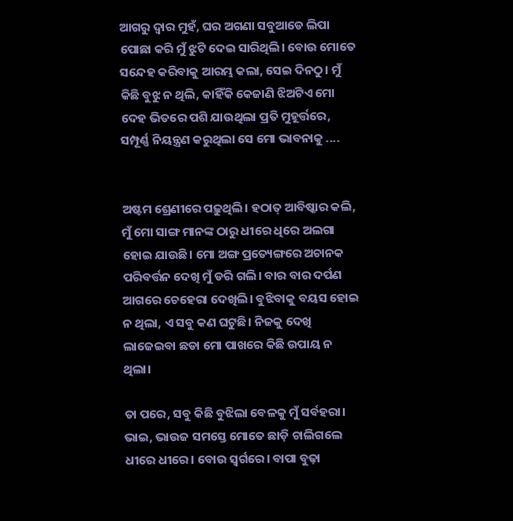ଆଗରୁ ଦ୍ବାର ମୁହଁ, ଘର ଅଗଣା ସବୁଆଡେ ଲିପା ପୋଛା କରି ମୁଁ ଝୁଟି ଦେଇ ସାରିଥିଲି। ବୋଉ ମୋତେ ସନ୍ଦେହ କରିବାକୁ ଆରମ୍ଭ କଲା, ସେଇ ଦିନଠୁ। ମୁଁ କିଛି ବୁଝୁ ନ ଥିଲି, କାହିଁକି କେଜାଣି ଝିଅଟିଏ ମୋ ଦେହ ଭିତରେ ପଶି ଯାଉଥିଲା ପ୍ରତି ମୁହୂର୍ତ୍ତରେ, ସମ୍ପୂର୍ଣ୍ଣ ନିୟନ୍ତ୍ରଣ କରୁଥିଲା ସେ ମୋ ଭାବନାକୁ ....


ଅଷ୍ଟମ ଶ୍ରେଣୀରେ ପଢ଼ୁଥିଲି। ହଠାତ୍ ଆବିଷ୍କାର କଲି, ମୁଁ ମୋ ସାଙ୍ଗ ମାନଙ୍କ ଠାରୁ ଧୀରେ ଧିରେ ଅଲଗା ହୋଇ ଯାଉଛି। ମୋ ଅଙ୍ଗ ପ୍ରତ୍ୟେଙ୍ଗରେ ଅଚାନକ ପରିବର୍ତ୍ତନ ଦେଖି ମୁଁ ଡରି ଗଲି। ବାର ବାର ଦର୍ପଣ ଆଗରେ ଚେହେରା ଦେଖିଲି। ବୁଝିବାକୁ ବୟସ ହୋଇ ନ ଥିଲା, ଏ ସବୁ କଣ ଘଟୁଛି। ନିଜକୁ ଦେଖି ଲାଜେଇବା ଛଡା ମୋ ପାଖରେ କିଛି ଉପାୟ ନ ଥିଲା।

ତା ପରେ, ସବୁ କିଛି ବୁଝିଲା ବେଳକୁ ମୁଁ ସର୍ବହରା। ଭାଇ, ଭାଉଜ ସମସ୍ତେ ମୋତେ ଛାଡ଼ି ଚାଲିଗଲେ ଧୀରେ ଧୀରେ। ବୋଉ ସ୍ଵର୍ଗରେ। ବାପା ବୁଢ଼ା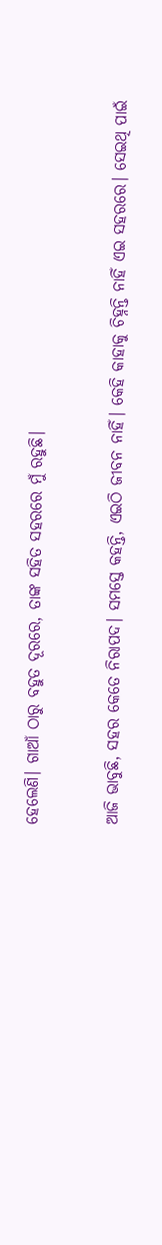ହେଲେଣି। ଗାଆଁ ଠାରୁ ବହୁତ ଦୂରରେ, ତାଙ୍କ ସହିତ ସହରରେ ମୁଁ ରହୁଛି।


ଆଜି ଭାବୁଛି, ସହର କେତେ ନିରାପଦ। ସମସ୍ତେ କହନ୍ତି, ଏଇଠି ଜୀବନ ନାହିଁ। କେହି କାହାକୁ ଚିହ୍ନନ୍ତି ନାହିଁ ଏଇ ସହରରେ। ସେଇଥି ପାଇଁ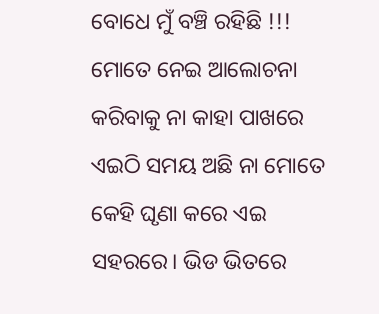ବୋଧେ ମୁଁ ବଞ୍ଚି ରହିଛି !!! ମୋତେ ନେଇ ଆଲୋଚନା କରିବାକୁ ନା କାହା ପାଖରେ ଏଇଠି ସମୟ ଅଛି ନା ମୋତେ କେହି ଘୃଣା କରେ ଏଇ ସହରରେ। ଭିଡ ଭିତରେ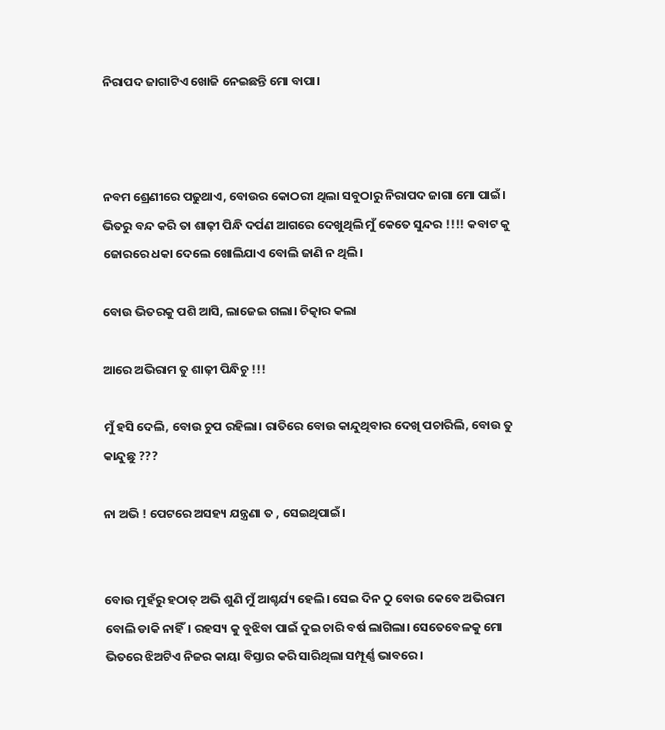ନିରାପଦ ଜାଗାଟିଏ ଖୋଜି ନେଇଛନ୍ତି ମୋ ବାପା।



ନବମ ଶ୍ରେଣୀରେ ପଢୁଥାଏ, ବୋଉର କୋଠରୀ ଥିଲା ସବୁଠାରୁ ନିରାପଦ ଜାଗା ମୋ ପାଇଁ। ଭିତରୁ ବନ୍ଦ କରି ତା ଶାଢ଼ୀ ପିନ୍ଧି ଦର୍ପଣ ଆଗରେ ଦେଖୁଥିଲି ମୁଁ କେତେ ସୁନ୍ଦର !!!! କବାଟ କୁ ଜୋରରେ ଧକା ଦେଲେ ଖୋଲିଯାଏ ବୋଲି ଜାଣି ନ ଥିଲି।

ବୋଉ ଭିତରକୁ ପଶି ଆସି, ଲାଜେଇ ଗଲା। ଚିତ୍କାର କଲା

ଆରେ ଅଭିରାମ ତୁ ଶାଢ଼ୀ ପିନ୍ଧିଚୁ !!!

ମୁଁ ହସି ଦେଲି, ବୋଉ ଚୁପ ରହିଲା। ରାତିରେ ବୋଉ କାନ୍ଦୁଥିବାର ଦେଖି ପଚାରିଲି, ବୋଉ ତୁ କାନ୍ଦୁଛୁ ???

ନା ଅଭି ! ପେଟରେ ଅସହ୍ୟ ଯନ୍ତ୍ରଣା ତ , ସେଇଥିପାଇଁ।


ବୋଉ ମୁହଁରୁ ହଠାତ୍ ଅଭି ଶୁଣି ମୁଁ ଆଶ୍ଚର୍ଯ୍ୟ ହେଲି। ସେଇ ଦିନ ଠୁ ବୋଉ କେବେ ଅଭିରାମ ବୋଲି ଡାକି ନାହିଁ। ରହସ୍ୟ କୁ ବୁଝିବା ପାଇଁ ଦୁଇ ଚାରି ବର୍ଷ ଲାଗିଲା। ସେତେବେଳକୁ ମୋ ଭିତରେ ଝିଅଟିଏ ନିଜର କାୟା ବିସ୍ତାର କରି ସାରିଥିଲା ସମ୍ପୂର୍ଣ୍ଣ ଭାବରେ।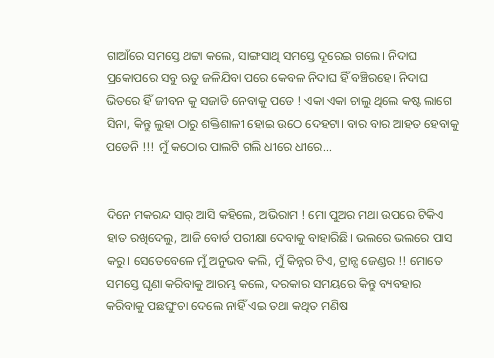ଗାଆଁରେ ସମସ୍ତେ ଥଟ୍ଟା କଲେ, ସାଙ୍ଗସାଥି ସମସ୍ତେ ଦୂରେଇ ଗଲେ। ନିଦାଘ ପ୍ରକୋପରେ ସବୁ ଋତୁ ଜଳିଯିବା ପରେ କେବଳ ନିଦାଘ ହିଁ ବଞ୍ଚିରହେ। ନିଦାଘ ଭିତରେ ହିଁ ଜୀବନ କୁ ସଜାଡି ନେବାକୁ ପଡେ ! ଏକା ଏକା ଚାଲୁ ଥିଲେ କଷ୍ଟ ଲାଗେ ସିନା, କିନ୍ତୁ ଲୁହା ଠାରୁ ଶକ୍ତିଶାଳୀ ହୋଇ ଉଠେ ଦେହଟା। ବାର ବାର ଆହତ ହେବାକୁ ପଡେନି !!! ମୁଁ କଠୋର ପାଲଟି ଗଲି ଧୀରେ ଧୀରେ...


ଦିନେ ମକରନ୍ଦ ସାର୍ ଆସି କହିଲେ, ଅଭିରାମ ! ମୋ ପୁଅର ମଥା ଉପରେ ଟିକିଏ ହାତ ରଖିଦେଲୁ, ଆଜି ବୋର୍ଡ ପରୀକ୍ଷା ଦେବାକୁ ବାହାରିଛି। ଭଲରେ ଭଲରେ ପାସ କରୁ। ସେତେବେଳେ ମୁଁ ଅନୁଭବ କଲି, ମୁଁ କିନ୍ନର ଟିଏ, ଟ୍ରାନ୍ସ ଜେଣ୍ଡର !! ମୋତେ ସମସ୍ତେ ଘୃଣା କରିବାକୁ ଆରମ୍ଭ କଲେ, ଦରକାର ସମୟରେ କିନ୍ତୁ ବ୍ୟବହାର କରିବାକୁ ପଛଘୁଂଚା ଦେଲେ ନାହିଁ ଏଇ ତଥା କଥିତ ମଣିଷ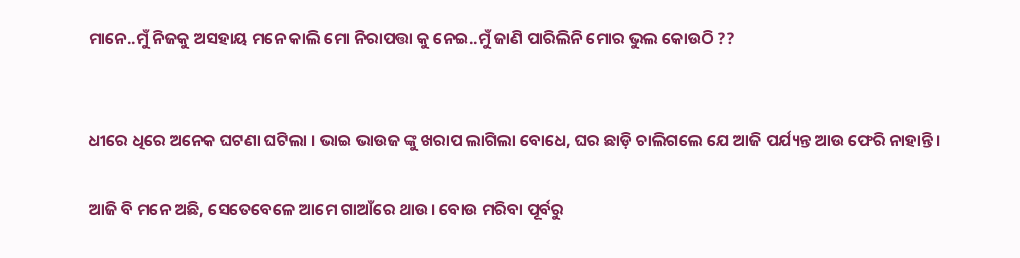ମାନେ..ମୁଁ ନିଜକୁ ଅସହାୟ ମନେ କାଲି ମୋ ନିରାପତ୍ତା କୁ ନେଇ..ମୁଁ ଜାଣି ପାରିଲିନି ମୋର ଭୁଲ କୋଉଠି ??


ଧୀରେ ଧିରେ ଅନେକ ଘଟଣା ଘଟିଲା । ଭାଇ ଭାଉଜ ଙ୍କୁ ଖରାପ ଲାଗିଲା ବୋଧେ, ଘର ଛାଡ଼ି ଚାଲିଗଲେ ଯେ ଆଜି ପର୍ଯ୍ୟନ୍ତ ଆଉ ଫେରି ନାହାନ୍ତି।

ଆଜି ବି ମନେ ଅଛି, ସେତେବେଳେ ଆମେ ଗାଆଁରେ ଥାଉ। ବୋଉ ମରିବା ପୂର୍ବରୁ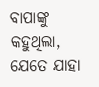ବାପାଙ୍କୁ କହୁଥିଲା, ଯେତେ ଯାହା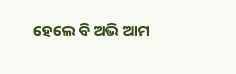ହେଲେ ବି ଅଭି ଆମ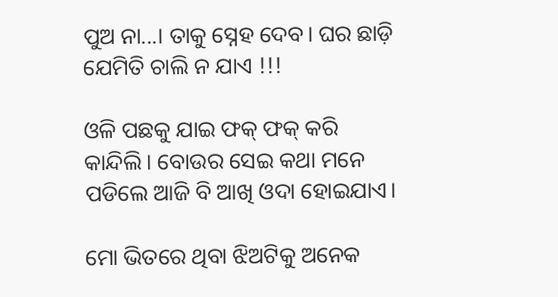ପୁଅ ନା...। ତାକୁ ସ୍ନେହ ଦେବ। ଘର ଛାଡ଼ି ଯେମିତି ଚାଲି ନ ଯାଏ !!!

ଓଳି ପଛକୁ ଯାଇ ଫକ୍ ଫକ୍ କରି କାନ୍ଦିଲି। ବୋଉର ସେଇ କଥା ମନେ ପଡିଲେ ଆଜି ବି ଆଖି ଓଦା ହୋଇଯାଏ।

ମୋ ଭିତରେ ଥିବା ଝିଅଟିକୁ ଅନେକ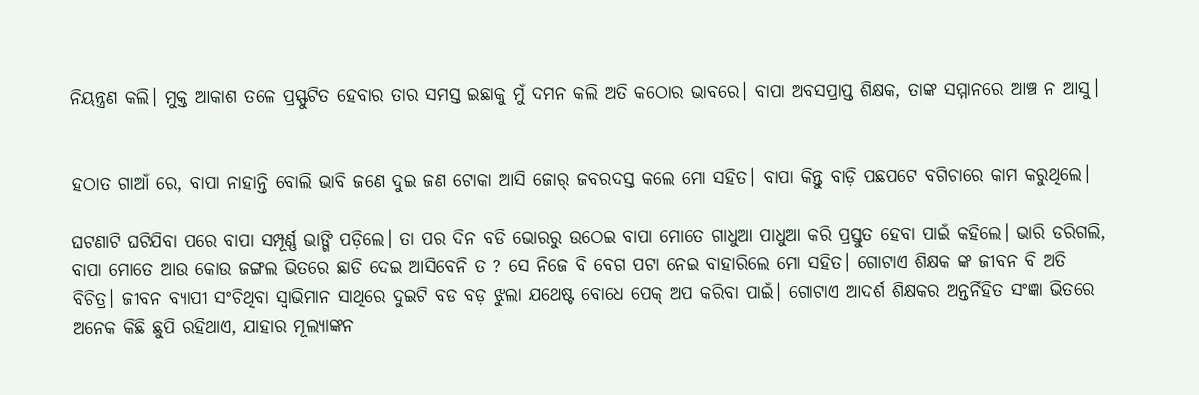ନିୟନ୍ତ୍ରଣ କଲି। ମୁକ୍ତ ଆକାଶ ତଳେ ପ୍ରସ୍ଫୁଟିତ ହେବାର ତାର ସମସ୍ତ ଇଛାକୁ ମୁଁ ଦମନ କଲି ଅତି କଠୋର ଭାବରେ। ବାପା ଅବସପ୍ରାପ୍ତ ଶିକ୍ଷକ, ତାଙ୍କ ସମ୍ମାନରେ ଆଞ୍ଚ ନ ଆସୁ।


ହଠାତ ଗାଆଁ ରେ, ବାପା ନାହାନ୍ତି ବୋଲି ଭାବି ଜଣେ ଦୁଇ ଜଣ ଟୋକା ଆସି ଜୋର୍ ଜବରଦସ୍ତ କଲେ ମୋ ସହିତ। ବାପା କିନ୍ତୁ ବାଡ଼ି ପଛପଟେ ବଗିଚାରେ କାମ କରୁଥିଲେ।

ଘଟଣାଟି ଘଟିଯିବା ପରେ ବାପା ସମ୍ପୂର୍ଣ୍ଣ ଭାଙ୍ଗି ପଡ଼ିଲେ। ତା ପର ଦିନ ବଡି ଭୋରରୁ ଉଠେଇ ବାପା ମୋତେ ଗାଧୁଆ ପାଧୁଆ କରି ପ୍ରସ୍ତୁତ ହେବା ପାଇଁ କହିଲେ। ଭାରି ଡରିଗଲି, ବାପା ମୋତେ ଆଉ କୋଉ ଜଙ୍ଗଲ ଭିତରେ ଛାଡି ଦେଇ ଆସିବେନି ତ ? ସେ ନିଜେ ବି ବେଗ ପଟା ନେଇ ବାହାରିଲେ ମୋ ସହିତ। ଗୋଟାଏ ଶିକ୍ଷକ ଙ୍କ ଜୀବନ ବି ଅତି ବିଚିତ୍ର। ଜୀବନ ବ୍ୟାପୀ ସଂଚିଥିବା ସ୍ୱାଭିମାନ ସାଥିରେ ଦୁଇଟି ବଡ ବଡ଼ ଝୁଲା ଯଥେଷ୍ଟ ବୋଧେ ପେକ୍ ଅପ କରିବା ପାଇଁ। ଗୋଟାଏ ଆଦର୍ଶ ଶିକ୍ଷକର ଅନ୍ତର୍ନିହିତ ସଂଜ୍ଞା ଭିତରେ ଅନେକ କିଛି ଛୁପି ରହିଥାଏ, ଯାହାର ମୂଲ୍ୟାଙ୍କନ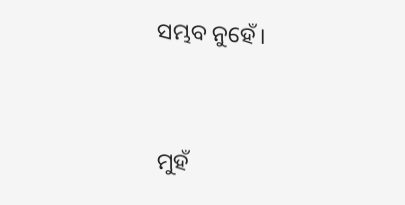ସମ୍ଭବ ନୁହେଁ।


ମୁହଁ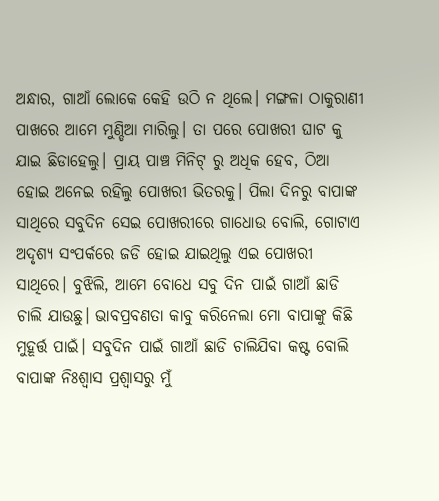ଅନ୍ଧାର, ଗାଆଁ ଲୋକେ କେହି ଉଠି ନ ଥିଲେ। ମଙ୍ଗଳା ଠାକୁରାଣୀ ପାଖରେ ଆମେ ମୁଣ୍ଡିଆ ମାରିଲୁ। ତା ପରେ ପୋଖରୀ ଘାଟ କୁ ଯାଇ ଛିଡାହେଲୁ। ପ୍ରାୟ ପାଞ୍ଚ ମିନିଟ୍ ରୁ ଅଧିକ ହେବ, ଠିଆ ହୋଇ ଅନେଇ ରହିଲୁ ପୋଖରୀ ଭିତରକୁ। ପିଲା ଦିନରୁ ବାପାଙ୍କ ସାଥିରେ ସବୁଦିନ ସେଇ ପୋଖରୀରେ ଗାଧୋଉ ବୋଲି, ଗୋଟାଏ ଅଦୃଶ୍ୟ ସଂପର୍କରେ ଜଡି ହୋଇ ଯାଇଥିଲୁ ଏଇ ପୋଖରୀ ସାଥିରେ। ବୁଝିଲି, ଆମେ ବୋଧେ ସବୁ ଦିନ ପାଇଁ ଗାଆଁ ଛାଡି ଚାଲି ଯାଉଛୁ। ଭାବପ୍ରବଣତା କାବୁ କରିନେଲା ମୋ ବାପାଙ୍କୁ କିଛି ମୁହୂର୍ତ୍ତ ପାଇଁ। ସବୁଦିନ ପାଇଁ ଗାଆଁ ଛାଡି ଚାଲିଯିବା କଷ୍ଟ ବୋଲି ବାପାଙ୍କ ନିଃଶ୍ୱାସ ପ୍ରଶ୍ୱାସରୁ ମୁଁ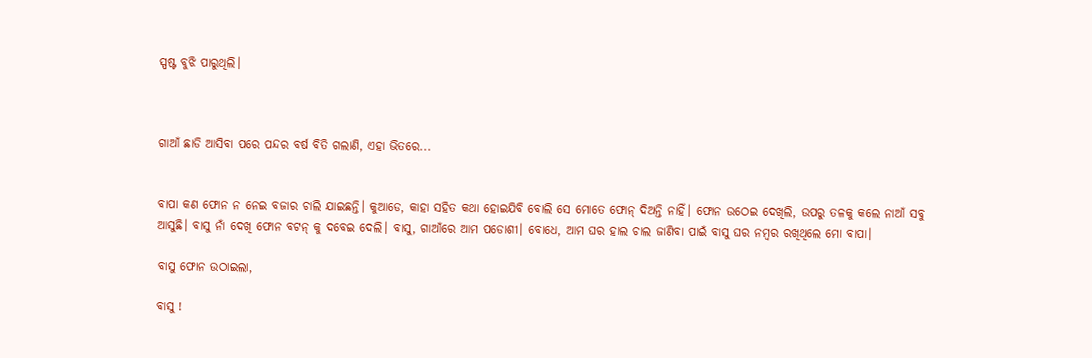ସ୍ପଷ୍ଟ ବୁଝି ପାରୁଥିଲି।



ଗାଆଁ ଛାଡି ଆସିବା ପରେ ପନ୍ଦର ବର୍ଷ ବିତି ଗଲାଣି, ଏହା ଭିତରେ...


ବାପା କଣ ଫୋନ ନ ନେଇ ବଜାର ଚାଲି ଯାଇଛନ୍ତି। କୁଆଡେ, କାହା ସହିତ କଥା ହୋଇଯିବି ବୋଲି ସେ ମୋତେ ଫୋନ୍ ଦିଅନ୍ତି ନାହିଁ। ଫୋନ ଉଠେଇ ଦେଖିଲି, ଉପରୁ ତଳକୁ କଲେ ନାଆଁ ସବୁ ଆସୁଛି। ବାସୁ ନାଁ ଦେଖି ଫୋନ ବଟନ୍ କୁ ଦବେଇ ଦେଲି। ବାସୁ, ଗାଆଁରେ ଆମ ପଡୋଶୀ। ବୋଧେ, ଆମ ଘର ହାଲ ଚାଲ ଜାଣିବା ପାଇଁ ବାସୁ ଘର ନମ୍ବର ରଖିଥିଲେ ମୋ ବାପା।

ବାସୁ ଫୋନ ଉଠାଇଲା,

ବାସୁ !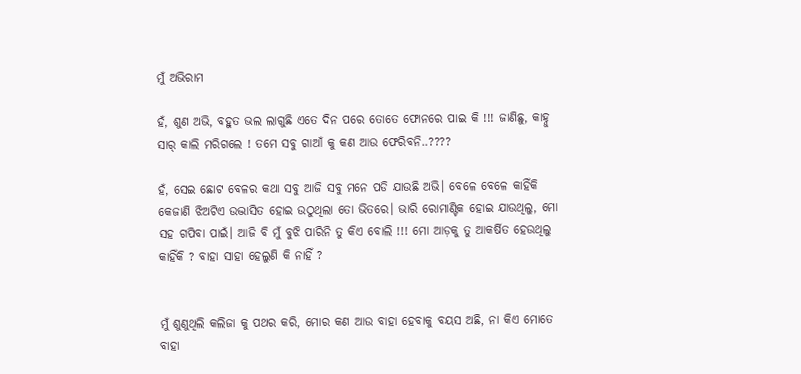ମୁଁ ଅଭିରାମ

ହଁ, ଶୁଣ ଅଭି, ବହୁତ ଭଲ ଲାଗୁଛି ଏତେ ଦିନ ପରେ ତୋତେ ଫୋନରେ ପାଇ କି !!! ଜାଣିଛୁ, କାହ୍ନୁ ସାର୍ କାଲି ମରିଗଲେ ! ତମେ ସବୁ ଗାଆଁ କୁ କଣ ଆଉ ଫେରିବନି..????

ହଁ, ସେଇ ଛୋଟ ବେଳର କଥା ସବୁ ଆଜି ସବୁ ମନେ ପଡି ଯାଉଛି ଅଭି। ବେଳେ ବେଳେ କାହିଁକି କେଜାଣି ଝିଅଟିଏ ଉଦ୍ଭାସିତ ହୋଇ ଉଠୁଥିଲା ତୋ ଭିତରେ। ଭାରି ରୋମାଣ୍ଟିକ ହୋଇ ଯାଉଥିଲୁ, ମୋ ସହ ଗପିବା ପାଇଁ। ଆଜି ବି ମୁଁ ବୁଝି ପାରିନି ତୁ କିଏ ବୋଲି !!! ମୋ ଆଡ଼କୁ ତୁ ଆକର୍ଷିତ ହେଉଥିଲୁ କାହିଁକି ? ବାହା ସାହା ହେଲୁଣି କି ନାହିଁ ?


ମୁଁ ଶୁଣୁଥିଲି କଲିଜା କୁ ପଥର କରି, ମୋର କଣ ଆଉ ବାହା ହେବାକୁ ବୟସ ଅଛି, ନା କିଏ ମୋତେ ବାହା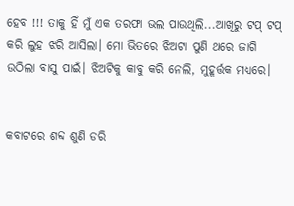ହେବ !!! ତାକୁ ହିଁ ମୁଁ ଏକ ତରଫା ଭଲ ପାଉଥିଲି...ଆଖିରୁ ଟପ୍ ଟପ୍ କରି ଲୁହ ଝରି ଆସିଲା। ମୋ ଭିତରେ ଝିଅଟା ପୁଣି ଥରେ ଜାଗି ଉଠିଲା ବାସୁ ପାଇଁ। ଝିଅଟିକୁ କାବୁ କରି ନେଲି, ମୁହୂର୍ତ୍ତକ ମଧ୍ୟରେ।


କବାଟରେ ଶବ୍ଦ ଶୁଣି ଡରି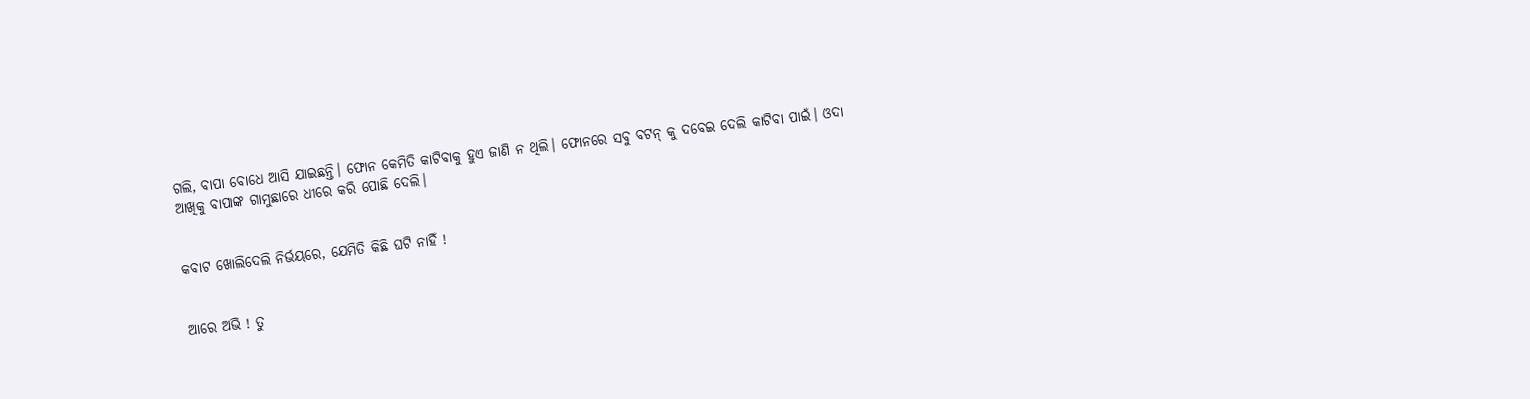ଗଲି, ବାପା ବୋଧେ ଆସି ଯାଇଛନ୍ତି। ଫୋନ କେମିତି କାଟିବାକୁ ହୁଏ ଜାଣି ନ ଥିଲି। ଫୋନରେ ସବୁ ବଟନ୍ କୁ ଦବେଇ ଦେଲି କାଟିବା ପାଇଁ। ଓଦା ଆଖିକୁ ବାପାଙ୍କ ଗାମୁଛାରେ ଧୀରେ କରି ପୋଛି ଦେଲି।


କବାଟ ଖୋଲିଦେଲି ନିର୍ଭୟରେ, ଯେମିତି କିଛି ଘଟି ନାହିଁ !


ଆରେ ଅଭି ! ତୁ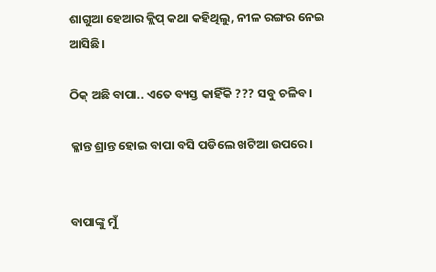ଶାଗୁଆ ହେଆର କ୍ଲିପ୍ କଥା କହିଥିଲୁ, ନୀଳ ରଙ୍ଗର ନେଇ ଆସିଛି।

ଠିକ୍ ଅଛି ବାପା.. ଏତେ ବ୍ୟସ୍ତ କାହିଁକି ??? ସବୁ ଚଳିବ।

କ୍ଳାନ୍ତ ଶ୍ରାନ୍ତ ହୋଇ ବାପା ବସି ପଡିଲେ ଖଟିଆ ଉପରେ।


ବାପାଙ୍କୁ ମୁଁ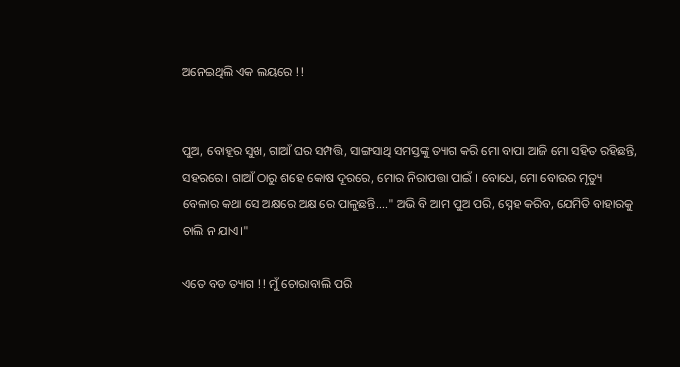ଅନେଇଥିଲି ଏକ ଲୟରେ !!


ପୁଅ, ବୋହୂର ସୁଖ, ଗାଆଁ ଘର ସମ୍ପତ୍ତି, ସାଙ୍ଗସାଥି ସମସ୍ତଙ୍କୁ ତ୍ୟାଗ କରି ମୋ ବାପା ଆଜି ମୋ ସହିତ ରହିଛନ୍ତି, ସହରରେ। ଗାଆଁ ଠାରୁ ଶହେ କୋଷ ଦୂରରେ, ମୋର ନିରାପତ୍ତା ପାଇଁ । ବୋଧେ, ମୋ ବୋଉର ମୃତ୍ୟୁ ବେଳାର କଥା ସେ ଅକ୍ଷରେ ଅକ୍ଷ ରେ ପାଳୁଛନ୍ତି...." ଅଭି ବି ଆମ ପୁଅ ପରି, ସ୍ନେହ କରିବ, ଯେମିତି ବାହାରକୁ ଚାଲି ନ ଯାଏ।"

ଏତେ ବଡ ତ୍ୟାଗ !! ମୁଁ ଚୋରାବାଲି ପରି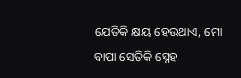ଯେତିକି କ୍ଷୟ ହେଉଥାଏ, ମୋ ବାପା ସେତିକି ସ୍ନେହ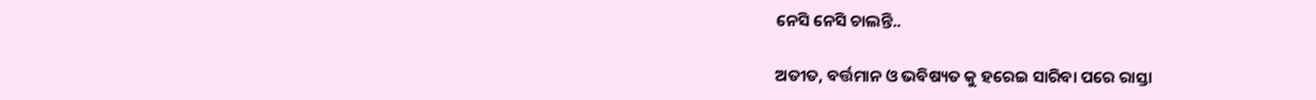ନେସି ନେସି ଚାଲନ୍ତି..

ଅତୀତ, ବର୍ତ୍ତମାନ ଓ ଭବିଷ୍ୟତ କୁ ହରେଇ ସାରିବା ପରେ ରାସ୍ତା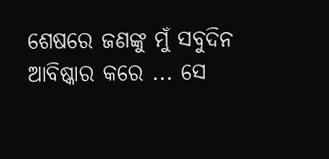ଶେଷରେ ଜଣଙ୍କୁ ମୁଁ ସବୁଦିନ ଆବିଷ୍କାର କରେ ... ସେ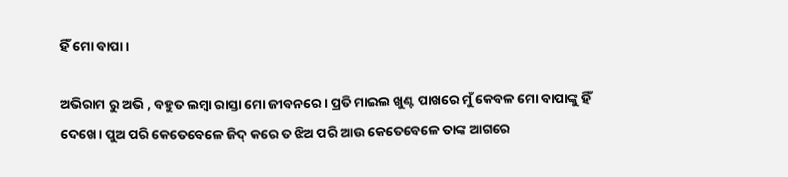ହିଁ ମୋ ବାପା।

ଅଭିରାମ ରୁ ଅଭି , ବହୁତ ଲମ୍ବା ରାସ୍ତା ମୋ ଜୀବନରେ। ପ୍ରତି ମାଇଲ ଖୁଣ୍ଟ ପାଖରେ ମୁଁ କେବଳ ମୋ ବାପାଙ୍କୁ ହିଁ ଦେଖେ। ପୁଅ ପରି କେତେବେଳେ ଜିଦ୍ କରେ ତ ଝିଅ ପରି ଆଉ କେତେବେଳେ ତାଙ୍କ ଆଗରେ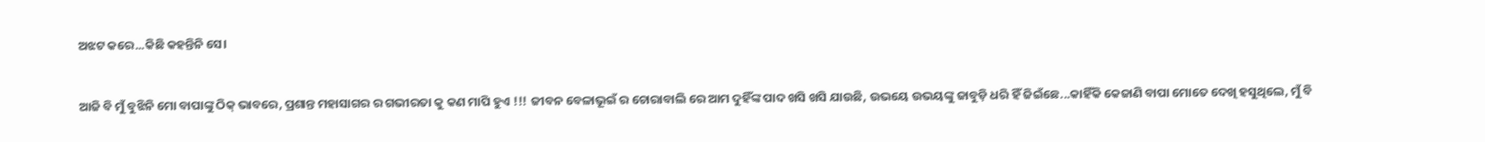ଅଝଟ କରେ...କିଛି କହନ୍ତିନି ସେ।


ଆଜି ବି ମୁଁ ବୁଝିନି ମୋ ବାପାଙ୍କୁ ଠିକ୍ ଭାବରେ, ପ୍ରଶାନ୍ତ ମହାସାଗର ର ଗଭୀରତା କୁ କଣ ମାପି ହୁଏ !!! ଜୀବନ ବେଳାଭୂଇଁ ର ଚୋରାବାଲି ରେ ଆମ ଦୁହିଁଙ୍କ ପାଦ ଖସି ଖସି ଯାଉଛି, ଉଭୟେ ଉଭୟଙ୍କୁ ଜାବୁଡ଼ି ଧରି ହିଁ ଜିଇଁଛେ...କାହିଁକି କେଜାଣି ବାପା ମୋତେ ଦେଖି ହସୁଥିଲେ, ମୁଁ ବି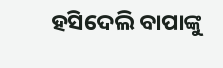ହସିଦେଲି ବାପାଙ୍କୁ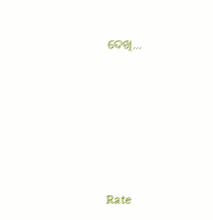ଦେଖି...









Rate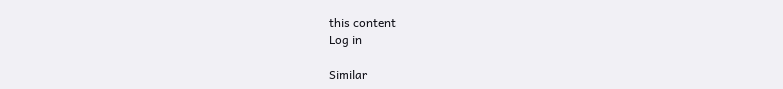this content
Log in

Similar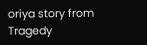oriya story from Tragedy